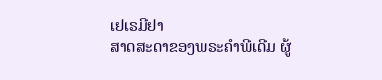ເຢເຣມີຢາ
ສາດສະດາຂອງພຣະຄຳພີເດີມ ຜູ້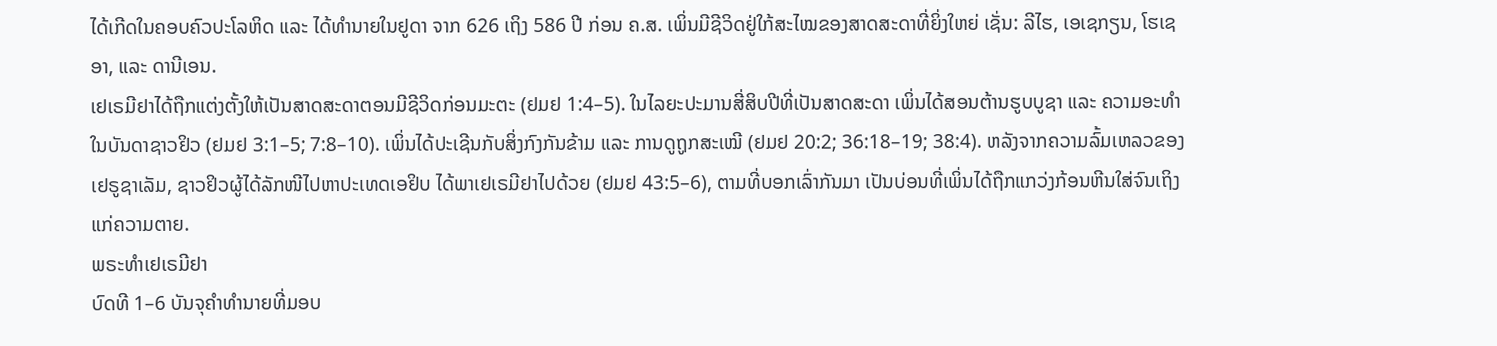ໄດ້ເກີດໃນຄອບຄົວປະໂລຫິດ ແລະ ໄດ້ທຳນາຍໃນຢູດາ ຈາກ 626 ເຖິງ 586 ປີ ກ່ອນ ຄ.ສ. ເພິ່ນມີຊີວິດຢູ່ໃກ້ສະໄໝຂອງສາດສະດາທີ່ຍິ່ງໃຫຍ່ ເຊັ່ນ: ລີໄຮ, ເອເຊກຽນ, ໂຮເຊອາ, ແລະ ດານີເອນ.
ເຢເຣມີຢາໄດ້ຖືກແຕ່ງຕັ້ງໃຫ້ເປັນສາດສະດາຕອນມີຊີວິດກ່ອນມະຕະ (ຢມຢ 1:4–5). ໃນໄລຍະປະມານສີ່ສິບປີທີ່ເປັນສາດສະດາ ເພິ່ນໄດ້ສອນຕ້ານຮູບບູຊາ ແລະ ຄວາມອະທຳ ໃນບັນດາຊາວຢິວ (ຢມຢ 3:1–5; 7:8–10). ເພິ່ນໄດ້ປະເຊີນກັບສິ່ງກົງກັນຂ້າມ ແລະ ການດູຖູກສະເໝີ (ຢມຢ 20:2; 36:18–19; 38:4). ຫລັງຈາກຄວາມລົ້ມເຫລວຂອງເຢຣູຊາເລັມ, ຊາວຢິວຜູ້ໄດ້ລັກໜີໄປຫາປະເທດເອຢິບ ໄດ້ພາເຢເຣມີຢາໄປດ້ວຍ (ຢມຢ 43:5–6), ຕາມທີ່ບອກເລົ່າກັນມາ ເປັນບ່ອນທີ່ເພິ່ນໄດ້ຖືກແກວ່ງກ້ອນຫີນໃສ່ຈົນເຖິງແກ່ຄວາມຕາຍ.
ພຣະທຳເຢເຣມີຢາ
ບົດທີ 1–6 ບັນຈຸຄຳທຳນາຍທີ່ມອບ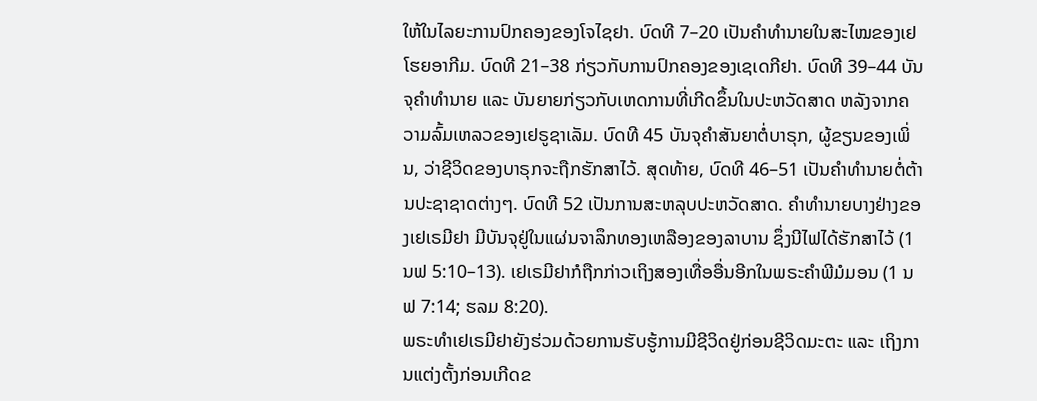ໃຫ້ໃນໄລຍະການປົກຄອງຂອງໂຈໄຊຢາ. ບົດທີ 7–20 ເປັນຄຳທຳນາຍໃນສະໄໝຂອງເຢໂຮຍອາກີມ. ບົດທີ 21–38 ກ່ຽວກັບການປົກຄອງຂອງເຊເດກີຢາ. ບົດທີ 39–44 ບັນຈຸຄຳທຳນາຍ ແລະ ບັນຍາຍກ່ຽວກັບເຫດການທີ່ເກີດຂຶ້ນໃນປະຫວັດສາດ ຫລັງຈາກຄວາມລົ້ມເຫລວຂອງເຢຣູຊາເລັມ. ບົດທີ 45 ບັນຈຸຄຳສັນຍາຕໍ່ບາຣຸກ, ຜູ້ຂຽນຂອງເພິ່ນ, ວ່າຊີວິດຂອງບາຣຸກຈະຖືກຮັກສາໄວ້. ສຸດທ້າຍ, ບົດທີ 46–51 ເປັນຄຳທຳນາຍຕໍ່ຕ້ານປະຊາຊາດຕ່າງໆ. ບົດທີ 52 ເປັນການສະຫລຸບປະຫວັດສາດ. ຄຳທຳນາຍບາງຢ່າງຂອງເຢເຣມີຢາ ມີບັນຈຸຢູ່ໃນແຜ່ນຈາລຶກທອງເຫລືອງຂອງລາບານ ຊຶ່ງນີໄຟໄດ້ຮັກສາໄວ້ (1 ນຟ 5:10–13). ເຢເຣມີຢາກໍຖືກກ່າວເຖິງສອງເທື່ອອື່ນອີກໃນພຣະຄຳພີມໍມອນ (1 ນຟ 7:14; ຮລມ 8:20).
ພຣະທຳເຢເຣມີຢາຍັງຮ່ວມດ້ວຍການຮັບຮູ້ການມີຊີວິດຢູ່ກ່ອນຊີວິດມະຕະ ແລະ ເຖິງການແຕ່ງຕັ້ງກ່ອນເກີດຂ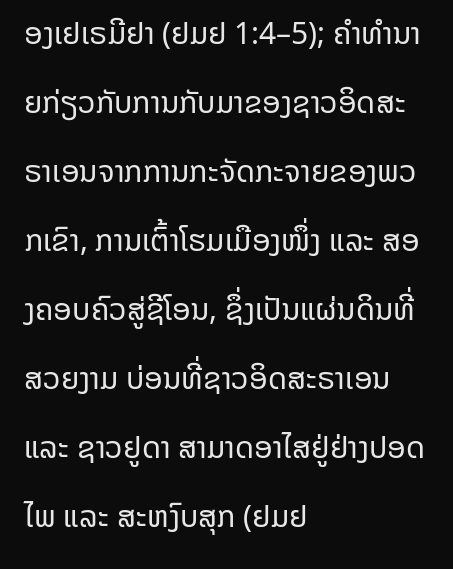ອງເຢເຣມີຢາ (ຢມຢ 1:4–5); ຄຳທຳນາຍກ່ຽວກັບການກັບມາຂອງຊາວອິດສະຣາເອນຈາກການກະຈັດກະຈາຍຂອງພວກເຂົາ, ການເຕົ້າໂຮມເມືອງໜຶ່ງ ແລະ ສອງຄອບຄົວສູ່ຊີໂອນ, ຊຶ່ງເປັນແຜ່ນດິນທີ່ສວຍງາມ ບ່ອນທີ່ຊາວອິດສະຣາເອນ ແລະ ຊາວຢູດາ ສາມາດອາໄສຢູ່ຢ່າງປອດໄພ ແລະ ສະຫງົບສຸກ (ຢມຢ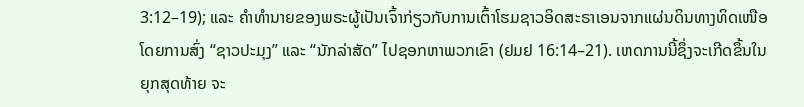3:12–19); ແລະ ຄຳທຳນາຍຂອງພຣະຜູ້ເປັນເຈົ້າກ່ຽວກັບການເຕົ້າໂຮມຊາວອິດສະຣາເອນຈາກແຜ່ນດິນທາງທິດເໜືອ ໂດຍການສົ່ງ “ຊາວປະມຸງ” ແລະ “ນັກລ່າສັດ” ໄປຊອກຫາພວກເຂົາ (ຢມຢ 16:14–21). ເຫດການນີ້ຊຶ່ງຈະເກີດຂຶ້ນໃນຍຸກສຸດທ້າຍ ຈະ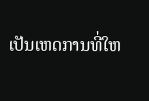ເປັນເຫດການທີ່ໃຫ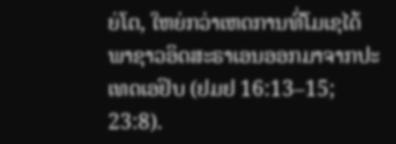ຍ່ໂຕ, ໃຫຍ່ກວ່າເຫດການທີ່ໂມເຊໄດ້ພາຊາວອິດສະຣາເອນອອກມາຈາກປະເທດເອຢິບ (ຢມຢ 16:13–15; 23:8).